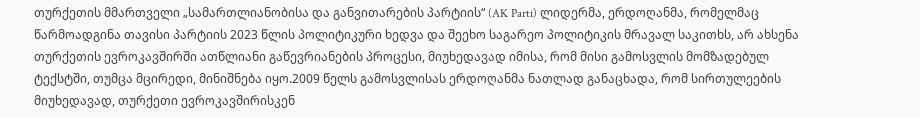თურქეთის მმართველი „სამართლიანობისა და განვითარების პარტიის“ (AK Parti) ლიდერმა, ერდოღანმა, რომელმაც წარმოადგინა თავისი პარტიის 2023 წლის პოლიტიკური ხედვა და შეეხო საგარეო პოლიტიკის მრავალ საკითხს, არ ახსენა თურქეთის ევროკავშირში ათწლიანი გაწევრიანების პროცესი, მიუხედავად იმისა, რომ მისი გამოსვლის მომზადებულ ტექსტში, თუმცა მცირედი, მინიშნება იყო.2009 წელს გამოსვლისას ერდოღანმა ნათლად განაცხადა, რომ სირთულეების მიუხედავად, თურქეთი ევროკავშირისკენ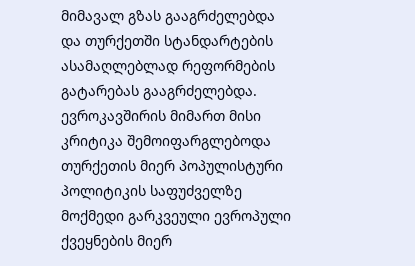მიმავალ გზას გააგრძელებდა და თურქეთში სტანდარტების ასამაღლებლად რეფორმების გატარებას გააგრძელებდა. ევროკავშირის მიმართ მისი კრიტიკა შემოიფარგლებოდა თურქეთის მიერ პოპულისტური პოლიტიკის საფუძველზე მოქმედი გარკვეული ევროპული ქვეყნების მიერ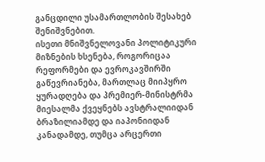განცდილი უსამართლობის შესახებ შენიშვნებით.
ისეთი მნიშვნელოვანი პოლიტიკური მიზნების ხსენება, როგორიცაა რეფორმები და ევროკავშირში გაწევრიანება, მართლაც მიიპყრო ყურადღება და პრემიერ-მინისტრმა მიესალმა ქვეყნებს ავსტრალიიდან ბრაზილიამდე და იაპონიიდან კანადამდე, თუმცა არცერთი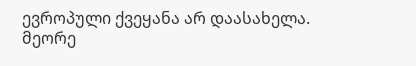ევროპული ქვეყანა არ დაასახელა.
მეორე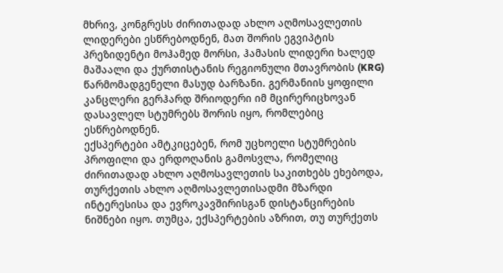მხრივ, კონგრესს ძირითადად ახლო აღმოსავლეთის ლიდერები ესწრებოდნენ, მათ შორის ეგვიპტის პრეზიდენტი მოჰამედ მორსი, ჰამასის ლიდერი ხალედ მაშაალი და ქურთისტანის რეგიონული მთავრობის (KRG) წარმომადგენელი მასუდ ბარზანი. გერმანიის ყოფილი კანცლერი გერჰარდ შრიოდერი იმ მცირერიცხოვან დასავლელ სტუმრებს შორის იყო, რომლებიც ესწრებოდნენ.
ექსპერტები ამტკიცებენ, რომ უცხოელი სტუმრების პროფილი და ერდოღანის გამოსვლა, რომელიც ძირითადად ახლო აღმოსავლეთის საკითხებს ეხებოდა, თურქეთის ახლო აღმოსავლეთისადმი მზარდი ინტერესისა და ევროკავშირისგან დისტანცირების ნიშნები იყო. თუმცა, ექსპერტების აზრით, თუ თურქეთს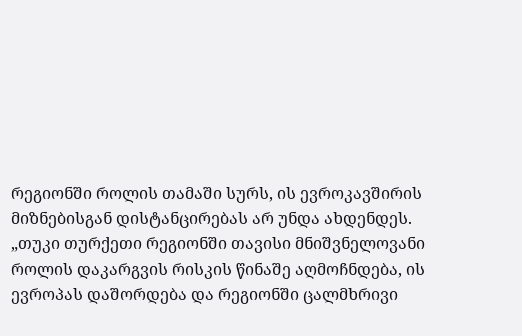რეგიონში როლის თამაში სურს, ის ევროკავშირის მიზნებისგან დისტანცირებას არ უნდა ახდენდეს.
„თუკი თურქეთი რეგიონში თავისი მნიშვნელოვანი როლის დაკარგვის რისკის წინაშე აღმოჩნდება, ის ევროპას დაშორდება და რეგიონში ცალმხრივი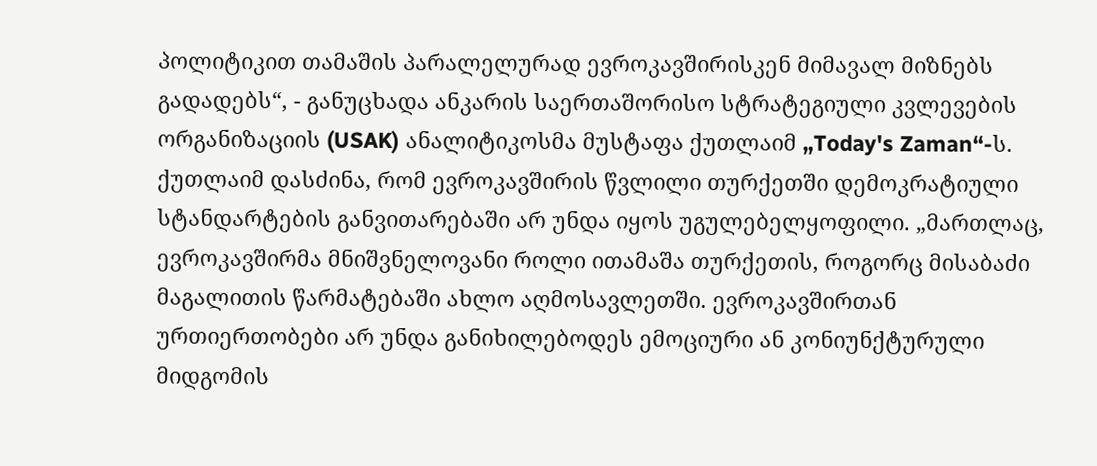პოლიტიკით თამაშის პარალელურად ევროკავშირისკენ მიმავალ მიზნებს გადადებს“, - განუცხადა ანკარის საერთაშორისო სტრატეგიული კვლევების ორგანიზაციის (USAK) ანალიტიკოსმა მუსტაფა ქუთლაიმ „Today's Zaman“-ს.
ქუთლაიმ დასძინა, რომ ევროკავშირის წვლილი თურქეთში დემოკრატიული სტანდარტების განვითარებაში არ უნდა იყოს უგულებელყოფილი. „მართლაც, ევროკავშირმა მნიშვნელოვანი როლი ითამაშა თურქეთის, როგორც მისაბაძი მაგალითის წარმატებაში ახლო აღმოსავლეთში. ევროკავშირთან ურთიერთობები არ უნდა განიხილებოდეს ემოციური ან კონიუნქტურული მიდგომის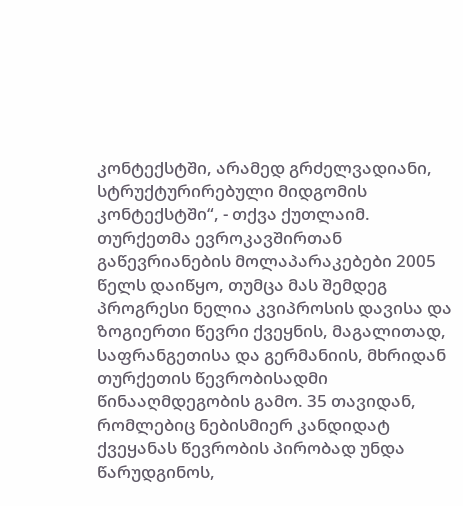კონტექსტში, არამედ გრძელვადიანი, სტრუქტურირებული მიდგომის კონტექსტში“, - თქვა ქუთლაიმ.
თურქეთმა ევროკავშირთან გაწევრიანების მოლაპარაკებები 2005 წელს დაიწყო, თუმცა მას შემდეგ პროგრესი ნელია კვიპროსის დავისა და ზოგიერთი წევრი ქვეყნის, მაგალითად, საფრანგეთისა და გერმანიის, მხრიდან თურქეთის წევრობისადმი წინააღმდეგობის გამო. 35 თავიდან, რომლებიც ნებისმიერ კანდიდატ ქვეყანას წევრობის პირობად უნდა წარუდგინოს,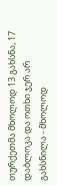თურქეთმა მხოლოდ 13 გახსნა, 17 დაბლოკა და ოთხი ჯერ არ გახსნილა - მხოლოდ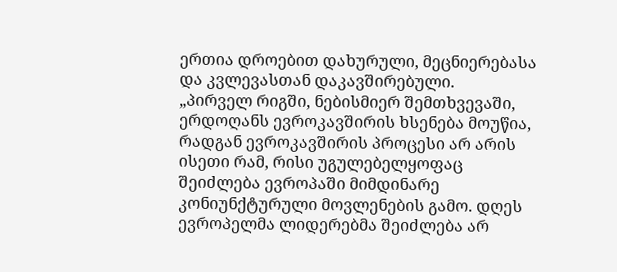ერთია დროებით დახურული, მეცნიერებასა და კვლევასთან დაკავშირებული.
„პირველ რიგში, ნებისმიერ შემთხვევაში, ერდოღანს ევროკავშირის ხსენება მოუწია, რადგან ევროკავშირის პროცესი არ არის ისეთი რამ, რისი უგულებელყოფაც შეიძლება ევროპაში მიმდინარე კონიუნქტურული მოვლენების გამო. დღეს ევროპელმა ლიდერებმა შეიძლება არ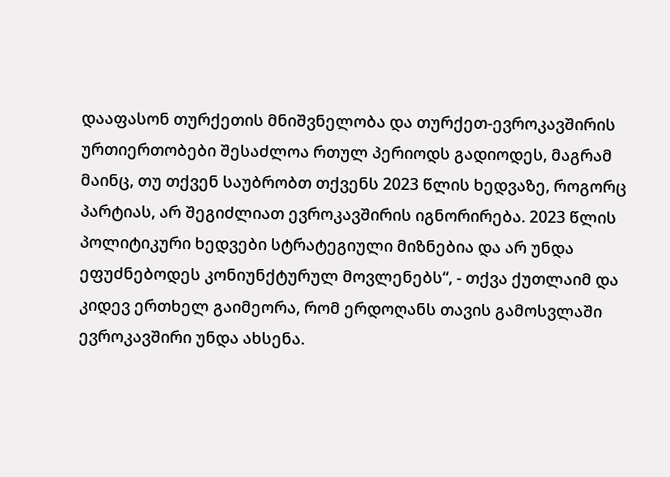დააფასონ თურქეთის მნიშვნელობა და თურქეთ-ევროკავშირის ურთიერთობები შესაძლოა რთულ პერიოდს გადიოდეს, მაგრამ მაინც, თუ თქვენ საუბრობთ თქვენს 2023 წლის ხედვაზე, როგორც პარტიას, არ შეგიძლიათ ევროკავშირის იგნორირება. 2023 წლის პოლიტიკური ხედვები სტრატეგიული მიზნებია და არ უნდა ეფუძნებოდეს კონიუნქტურულ მოვლენებს“, - თქვა ქუთლაიმ და კიდევ ერთხელ გაიმეორა, რომ ერდოღანს თავის გამოსვლაში ევროკავშირი უნდა ახსენა.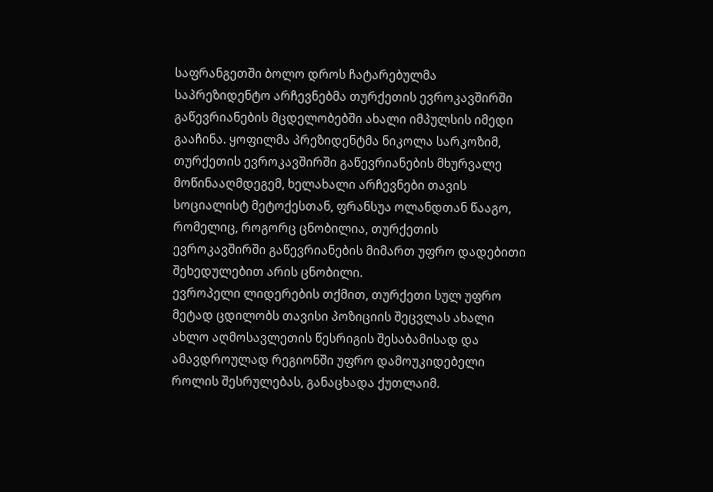საფრანგეთში ბოლო დროს ჩატარებულმა საპრეზიდენტო არჩევნებმა თურქეთის ევროკავშირში გაწევრიანების მცდელობებში ახალი იმპულსის იმედი გააჩინა. ყოფილმა პრეზიდენტმა ნიკოლა სარკოზიმ, თურქეთის ევროკავშირში გაწევრიანების მხურვალე მოწინააღმდეგემ, ხელახალი არჩევნები თავის სოციალისტ მეტოქესთან, ფრანსუა ოლანდთან წააგო, რომელიც, როგორც ცნობილია, თურქეთის ევროკავშირში გაწევრიანების მიმართ უფრო დადებითი შეხედულებით არის ცნობილი.
ევროპელი ლიდერების თქმით, თურქეთი სულ უფრო მეტად ცდილობს თავისი პოზიციის შეცვლას ახალი ახლო აღმოსავლეთის წესრიგის შესაბამისად და ამავდროულად რეგიონში უფრო დამოუკიდებელი როლის შესრულებას, განაცხადა ქუთლაიმ.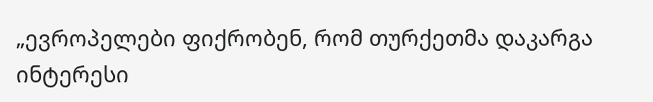„ევროპელები ფიქრობენ, რომ თურქეთმა დაკარგა ინტერესი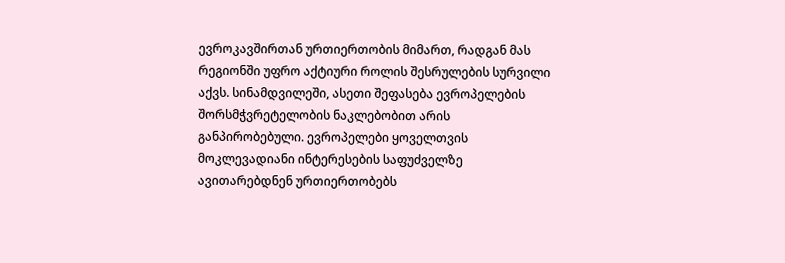ევროკავშირთან ურთიერთობის მიმართ, რადგან მას რეგიონში უფრო აქტიური როლის შესრულების სურვილი აქვს. სინამდვილეში, ასეთი შეფასება ევროპელების შორსმჭვრეტელობის ნაკლებობით არის განპირობებული. ევროპელები ყოველთვის მოკლევადიანი ინტერესების საფუძველზე ავითარებდნენ ურთიერთობებს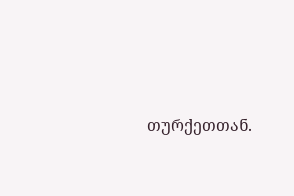თურქეთთან.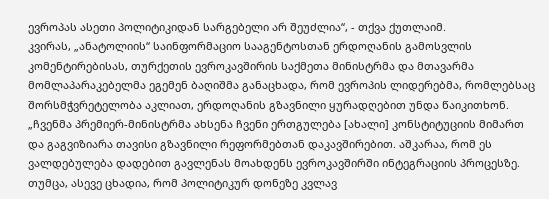ევროპას ასეთი პოლიტიკიდან სარგებელი არ შეუძლია“, - თქვა ქუთლაიმ.
კვირას, „ანატოლიის“ საინფორმაციო სააგენტოსთან ერდოღანის გამოსვლის კომენტირებისას, თურქეთის ევროკავშირის საქმეთა მინისტრმა და მთავარმა მომლაპარაკებელმა ეგემენ ბაღიშმა განაცხადა, რომ ევროპის ლიდერებმა, რომლებსაც შორსმჭვრეტელობა აკლიათ, ერდოღანის გზავნილი ყურადღებით უნდა წაიკითხონ.
„ჩვენმა პრემიერ-მინისტრმა ახსენა ჩვენი ერთგულება [ახალი] კონსტიტუციის მიმართ და გაგვიზიარა თავისი გზავნილი რეფორმებთან დაკავშირებით. აშკარაა, რომ ეს ვალდებულება დადებით გავლენას მოახდენს ევროკავშირში ინტეგრაციის პროცესზე. თუმცა, ასევე ცხადია, რომ პოლიტიკურ დონეზე კვლავ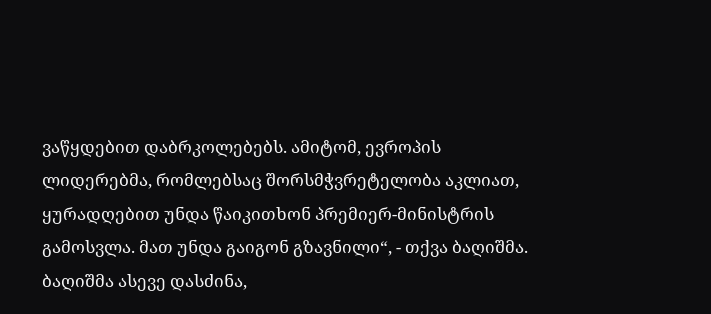ვაწყდებით დაბრკოლებებს. ამიტომ, ევროპის ლიდერებმა, რომლებსაც შორსმჭვრეტელობა აკლიათ, ყურადღებით უნდა წაიკითხონ პრემიერ-მინისტრის გამოსვლა. მათ უნდა გაიგონ გზავნილი“, - თქვა ბაღიშმა.
ბაღიშმა ასევე დასძინა,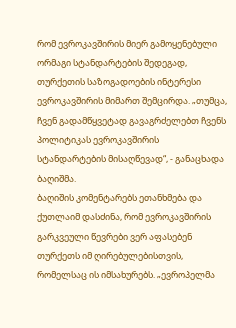რომ ევროკავშირის მიერ გამოყენებული ორმაგი სტანდარტების შედეგად, თურქეთის საზოგადოების ინტერესი ევროკავშირის მიმართ შემცირდა. „თუმცა, ჩვენ გადამწყვეტად გავაგრძელებთ ჩვენს პოლიტიკას ევროკავშირის სტანდარტების მისაღწევად“, - განაცხადა ბაღიშმა.
ბაღიშის კომენტარებს ეთანხმება და ქუთლაიმ დასძინა, რომ ევროკავშირის გარკვეული წევრები ვერ აფასებენ თურქეთს იმ ღირებულებისთვის, რომელსაც ის იმსახურებს. „ევროპელმა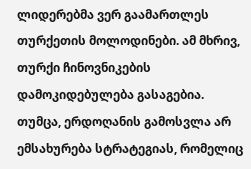ლიდერებმა ვერ გაამართლეს თურქეთის მოლოდინები. ამ მხრივ, თურქი ჩინოვნიკების დამოკიდებულება გასაგებია. თუმცა, ერდოღანის გამოსვლა არ ემსახურება სტრატეგიას, რომელიც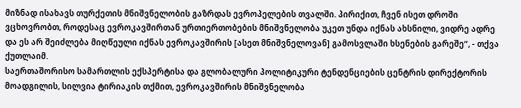მიზნად ისახავს თურქეთის მნიშვნელობის გაზრდას ევროპელების თვალში. პირიქით, ჩვენ ისეთ დროში ვცხოვრობთ, როდესაც ევროკავშირთან ურთიერთობების მნიშვნელობა უკეთ უნდა იქნას ახსნილი, ვიდრე ადრე და ეს არ შეიძლება მიღწეული იქნას ევროკავშირის [ასეთ მნიშვნელოვან] გამოსვლაში ხსენების გარეშე“, - თქვა ქუთლაიმ.
საერთაშორისო სამართლის ექსპერტისა და გლობალური პოლიტიკური ტენდენციების ცენტრის დირექტორის მოადგილის, სილვია ტირიაკის თქმით, ევროკავშირის მნიშვნელობა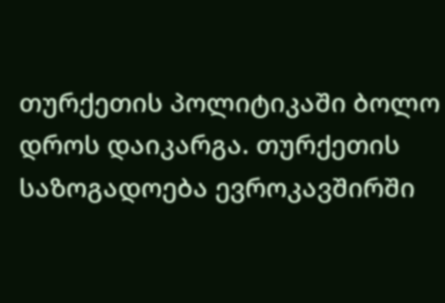თურქეთის პოლიტიკაში ბოლო დროს დაიკარგა. თურქეთის საზოგადოება ევროკავშირში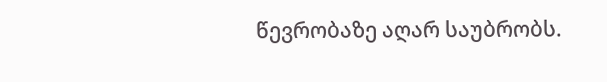წევრობაზე აღარ საუბრობს.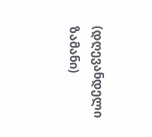(დღევანდელი ზამანი)